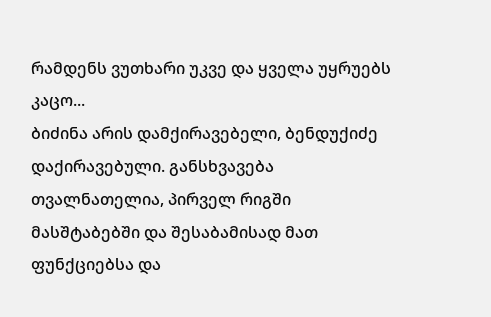რამდენს ვუთხარი უკვე და ყველა უყრუებს კაცო...
ბიძინა არის დამქირავებელი, ბენდუქიძე დაქირავებული. განსხვავება თვალნათელია, პირველ რიგში მასშტაბებში და შესაბამისად მათ ფუნქციებსა და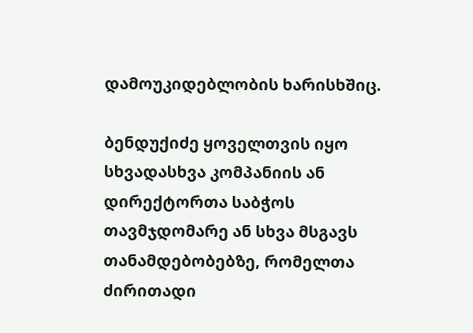დამოუკიდებლობის ხარისხშიც.

ბენდუქიძე ყოველთვის იყო სხვადასხვა კომპანიის ან დირექტორთა საბჭოს თავმჯდომარე ან სხვა მსგავს თანამდებობებზე, რომელთა ძირითადი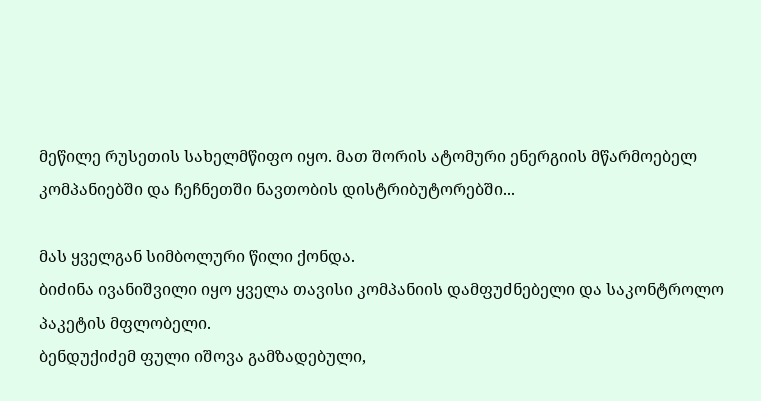მეწილე რუსეთის სახელმწიფო იყო. მათ შორის ატომური ენერგიის მწარმოებელ კომპანიებში და ჩეჩნეთში ნავთობის დისტრიბუტორებში...

მას ყველგან სიმბოლური წილი ქონდა.
ბიძინა ივანიშვილი იყო ყველა თავისი კომპანიის დამფუძნებელი და საკონტროლო პაკეტის მფლობელი.
ბენდუქიძემ ფული იშოვა გამზადებული,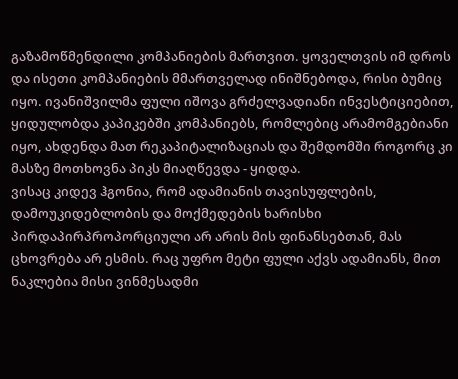გაზამოწმენდილი კომპანიების მართვით. ყოველთვის იმ დროს და ისეთი კომპანიების მმართველად ინიშნებოდა, რისი ბუმიც იყო. ივანიშვილმა ფული იშოვა გრძელვადიანი ინვესტიციებით, ყიდულობდა კაპიკებში კომპანიებს, რომლებიც არამომგებიანი იყო, ახდენდა მათ რეკაპიტალიზაციას და შემდომში როგორც კი მასზე მოთხოვნა პიკს მიაღწევდა - ყიდდა.
ვისაც კიდევ ჰგონია, რომ ადამიანის თავისუფლების, დამოუკიდებლობის და მოქმედების ხარისხი პირდაპირპროპორციული არ არის მის ფინანსებთან, მას ცხოვრება არ ესმის. რაც უფრო მეტი ფული აქვს ადამიანს, მით ნაკლებია მისი ვინმესადმი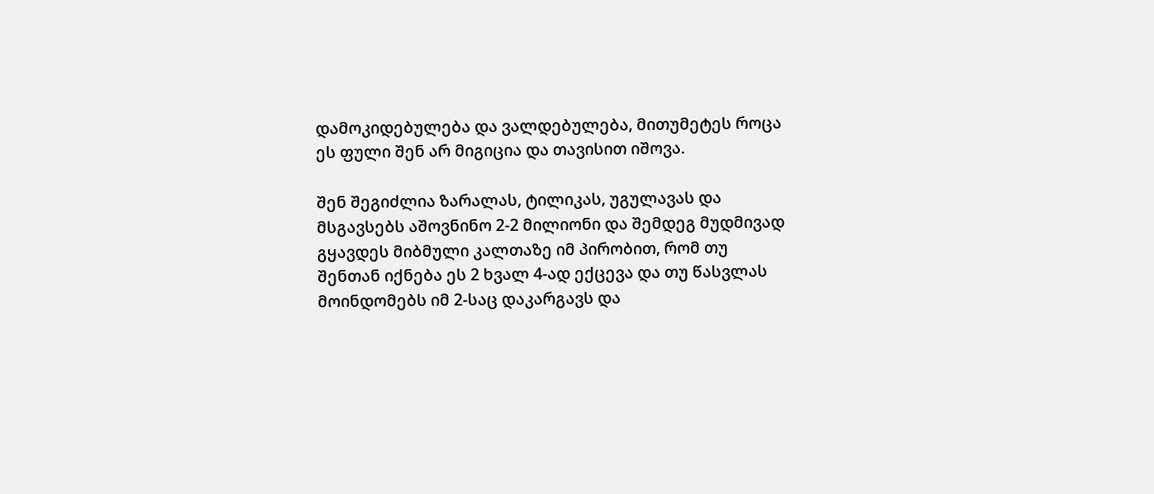დამოკიდებულება და ვალდებულება, მითუმეტეს როცა ეს ფული შენ არ მიგიცია და თავისით იშოვა.

შენ შეგიძლია ზარალას, ტილიკას, უგულავას და მსგავსებს აშოვნინო 2-2 მილიონი და შემდეგ მუდმივად გყავდეს მიბმული კალთაზე იმ პირობით, რომ თუ შენთან იქნება ეს 2 ხვალ 4-ად ექცევა და თუ წასვლას მოინდომებს იმ 2-საც დაკარგავს და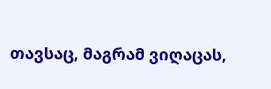თავსაც, მაგრამ ვიღაცას,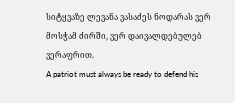სიტყვაზე ლევანა ვასაძეს ნოდარას ვერ მოსჭამ ძირში, ვერ დაივალდებულებ ვერაფრით.
A patriot must always be ready to defend his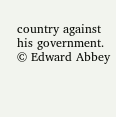country against his government. © Edward Abbey